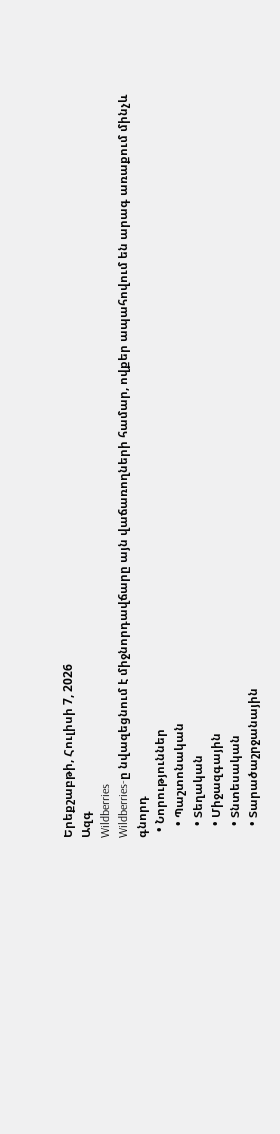Երեքշաբթի, Հուլիսի 7, 2026
Ազգ
Wildberries
Wildberries-ը նվազեցնում է միջնորդավճարը այն վաճառողների համար, ովքեր ապահովում են արագ առաքում մինչև գնորդ
  • Նորություններ
    • Պաշտոնական
    • Տեղական
    • Միջազգային
    • Տնտեսական
    • Տարածաշրջանային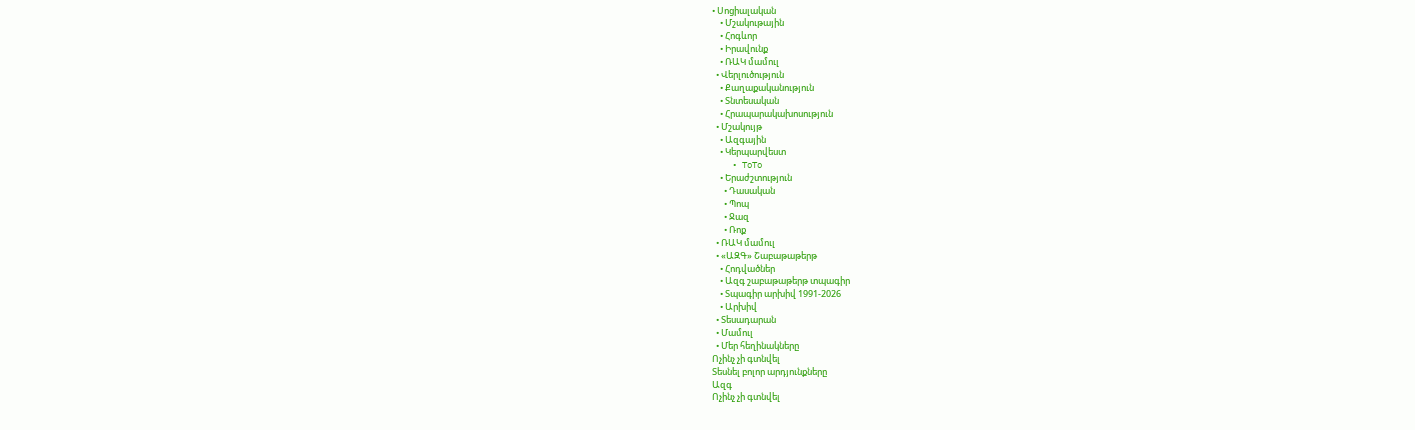• Սոցիալական
    • Մշակութային
    • Հոգևոր
    • Իրավունք
    • ՌԱԿ մամուլ
  • Վերլուծություն
    • Քաղաքականություն
    • Տնտեսական
    • Հրապարակախոսություն
  • Մշակույթ
    • Ազգային
    • Կերպարվեստ
    • ToTo
    • Երաժշտություն
      • Դասական
      • Պոպ
      • Ջազ
      • Ռոք
  • ՌԱԿ մամուլ
  • «ԱԶԳ» Շաբաթաթերթ
    • Հոդվածներ
    • Ազգ շաբաթաթերթ տպագիր
    • Տպագիր արխիվ 1991-2026
    • Արխիվ
  • Տեսադարան
  • Մամուլ
  • Մեր հեղինակները
Ոչինչ չի գտնվել
Տեսնել բոլոր արդյունքները
Ազգ
Ոչինչ չի գտնվել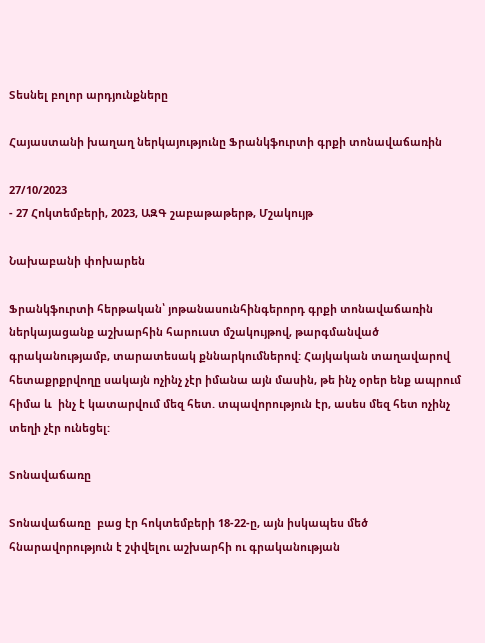Տեսնել բոլոր արդյունքները

Հայաստանի խաղաղ ներկայությունը Ֆրանկֆուրտի գրքի տոնավաճառին

27/10/2023
- 27 Հոկտեմբերի, 2023, ԱԶԳ շաբաթաթերթ, Մշակույթ

Նախաբանի փոխարեն

Ֆրանկֆուրտի հերթական՝ յոթանասունհինգերորդ գրքի տոնավաճառին ներկայացանք աշխարհին հարուստ մշակույթով, թարգմանված գրականությամբ, տարատեսակ քննարկումներով: Հայկական տաղավարով հետաքրքրվողը սակայն ոչինչ չէր իմանա այն մասին, թե ինչ օրեր ենք ապրում հիմա և  ինչ է կատարվում մեզ հետ. տպավորություն էր, ասես մեզ հետ ոչինչ տեղի չէր ունեցել:

Տոնավաճառը

Տոնավաճառը  բաց էր հոկտեմբերի 18-22-ը, այն իսկապես մեծ հնարավորություն է շփվելու աշխարհի ու գրականության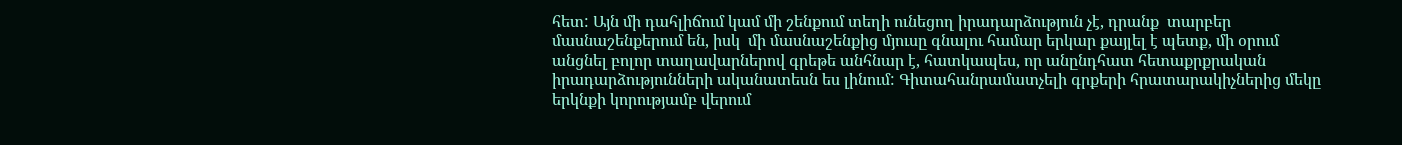հետ: Այն մի դահլիճում կամ մի շենքում տեղի ունեցող իրադարձություն չէ, դրանք  տարբեր մասնաշենքերում են, իսկ  մի մասնաշենքից մյուսը գնալու համար երկար քայլել է պետք, մի օրում անցնել բոլոր տաղավարներով գրեթե անհնար է, հատկապես, որ անընդհատ հետաքրքրական իրադարձությունների ականատեսն ես լինում: Գիտահանրամատչելի գրքերի հրատարակիչներից մեկը երկնքի կորությամբ վերում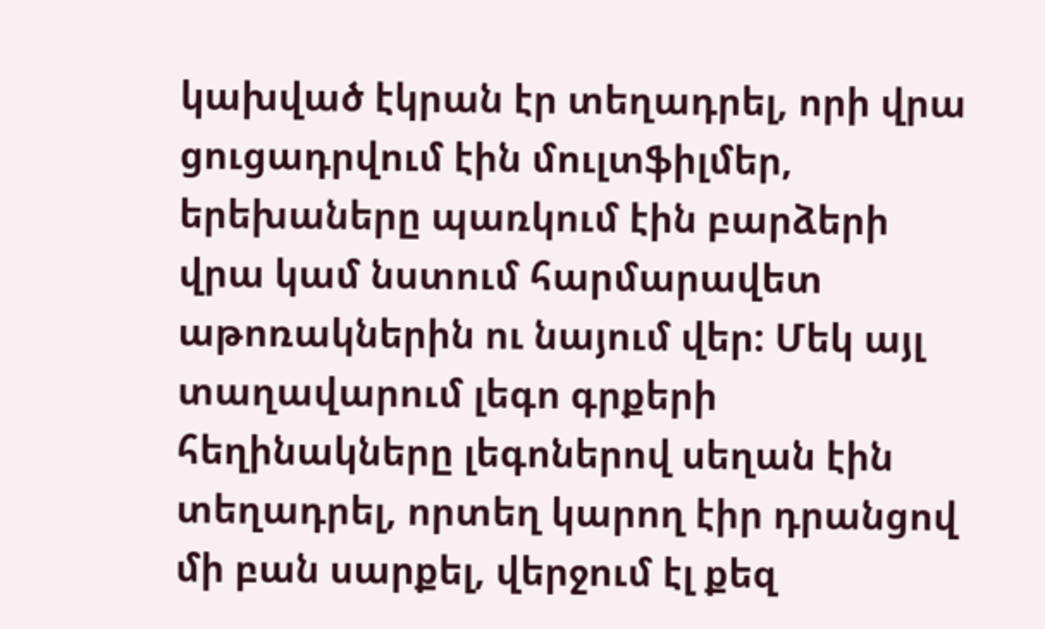կախված էկրան էր տեղադրել, որի վրա ցուցադրվում էին մուլտֆիլմեր, երեխաները պառկում էին բարձերի վրա կամ նստում հարմարավետ աթոռակներին ու նայում վեր: Մեկ այլ տաղավարում լեգո գրքերի հեղինակները լեգոներով սեղան էին տեղադրել, որտեղ կարող էիր դրանցով  մի բան սարքել, վերջում էլ քեզ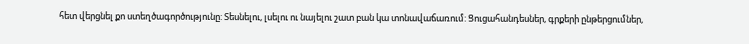հետ վերցնել քո ստեղծագործությունը: Տեսնելու, լսելու ու նայելու շատ բան կա տոնավաճառում: Ցուցահանդեսներ, գրքերի ընթերցումներ,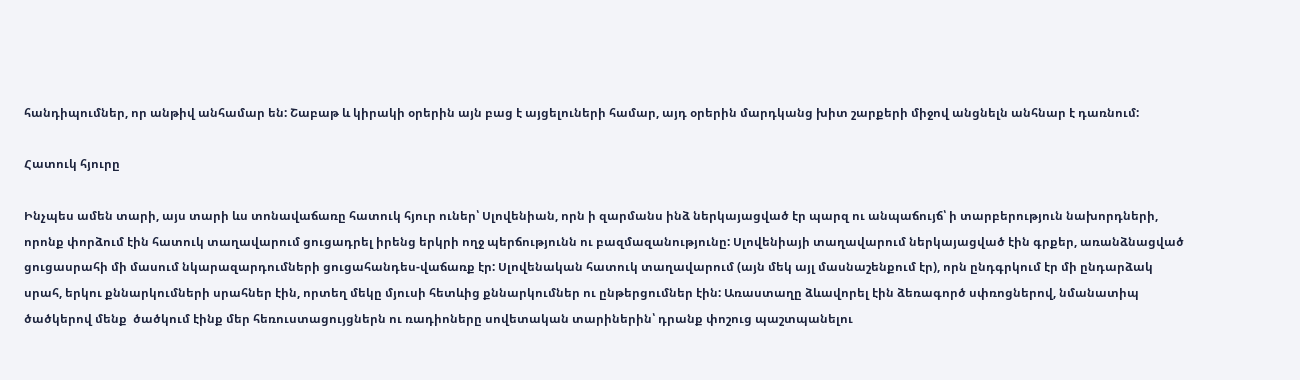հանդիպումներ, որ անթիվ անհամար են: Շաբաթ և կիրակի օրերին այն բաց է այցելուների համար, այդ օրերին մարդկանց խիտ շարքերի միջով անցնելն անհնար է դառնում:

Հատուկ հյուրը

Ինչպես ամեն տարի, այս տարի ևս տոնավաճառը հատուկ հյուր ուներ՝ Սլովենիան, որն ի զարմանս ինձ ներկայացված էր պարզ ու անպաճույճ՝ ի տարբերություն նախորդների, որոնք փորձում էին հատուկ տաղավարում ցուցադրել իրենց երկրի ողջ պերճությունն ու բազմազանությունը: Սլովենիայի տաղավարում ներկայացված էին գրքեր, առանձնացված ցուցասրահի մի մասում նկարազարդումների ցուցահանդես-վաճառք էր: Սլովենական հատուկ տաղավարում (այն մեկ այլ մասնաշենքում էր), որն ընդգրկում էր մի ընդարձակ սրահ, երկու քննարկումների սրահներ էին, որտեղ մեկը մյուսի հետևից քննարկումներ ու ընթերցումներ էին: Առաստաղը ձևավորել էին ձեռագործ սփռոցներով, նմանատիպ ծածկերով մենք  ծածկում էինք մեր հեռուստացույցներն ու ռադիոները սովետական տարիներին՝ դրանք փոշուց պաշտպանելու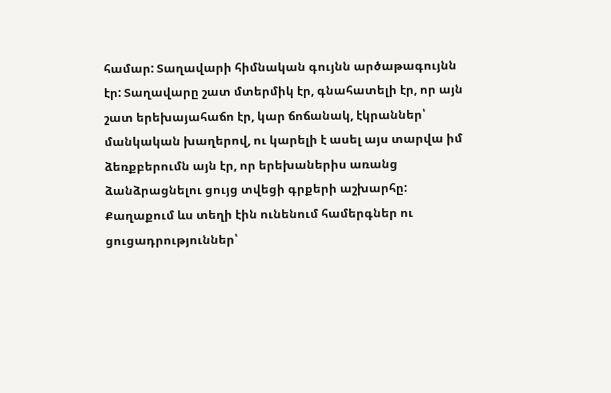համար: Տաղավարի հիմնական գույնն արծաթագույնն էր: Տաղավարը շատ մտերմիկ էր, գնահատելի էր, որ այն շատ երեխայահաճո էր, կար ճոճանակ, էկրաններ՝ մանկական խաղերով, ու կարելի է ասել այս տարվա իմ ձեռքբերումն այն էր, որ երեխաներիս առանց ձանձրացնելու ցույց տվեցի գրքերի աշխարհը: Քաղաքում ևս տեղի էին ունենում համերգներ ու ցուցադրություններ՝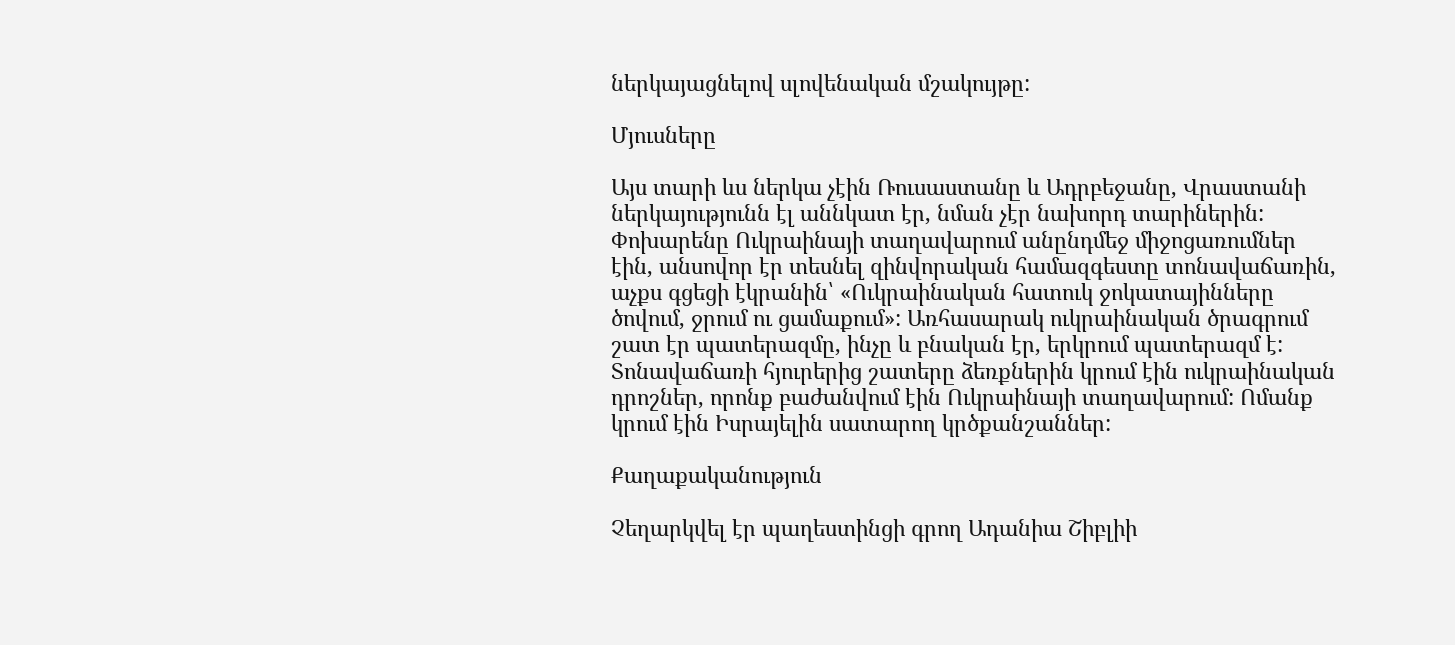ներկայացնելով սլովենական մշակույթը:

Մյուսները

Այս տարի ևս ներկա չէին Ռուսաստանը և Ադրբեջանը, Վրաստանի ներկայությունն էլ աննկատ էր, նման չէր նախորդ տարիներին: Փոխարենը Ուկրաինայի տաղավարում անընդմեջ միջոցառումներ էին, անսովոր էր տեսնել զինվորական համազգեստը տոնավաճառին, աչքս գցեցի էկրանին՝ «Ուկրաինական հատուկ ջոկատայինները ծովում, ջրում ու ցամաքում»: Առհասարակ ուկրաինական ծրագրում շատ էր պատերազմը, ինչը և բնական էր, երկրում պատերազմ է: Տոնավաճառի հյուրերից շատերը ձեռքներին կրում էին ուկրաինական դրոշներ, որոնք բաժանվում էին Ուկրաինայի տաղավարում: Ոմանք կրում էին Իսրայելին սատարող կրծքանշաններ:

Քաղաքականություն

Չեղարկվել էր պաղեստինցի գրող Ադանիա Շիբլիի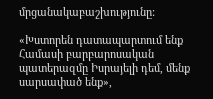մրցանակաբաշխությունը:

«Խստորեն դատապարտում ենք Համասի բարբարոսական պատերազմը Իսրայելի դեմ, մենք սարսափած ենք»,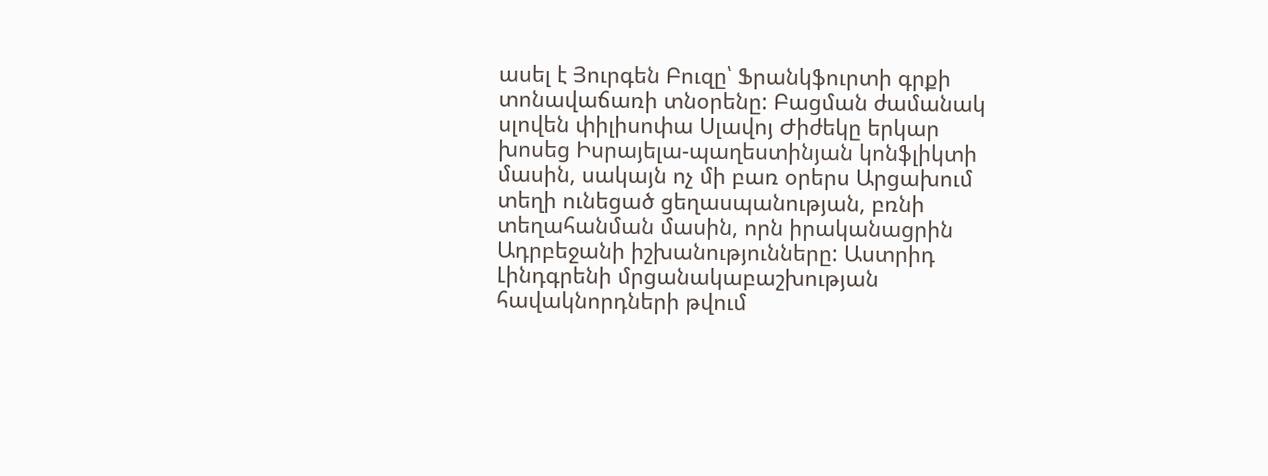ասել է Յուրգեն Բուզը՝ Ֆրանկֆուրտի գրքի տոնավաճառի տնօրենը: Բացման ժամանակ սլովեն փիլիսոփա Սլավոյ Ժիժեկը երկար խոսեց Իսրայելա-պաղեստինյան կոնֆլիկտի մասին, սակայն ոչ մի բառ օրերս Արցախում տեղի ունեցած ցեղասպանության, բռնի տեղահանման մասին, որն իրականացրին Ադրբեջանի իշխանությունները: Աստրիդ Լինդգրենի մրցանակաբաշխության հավակնորդների թվում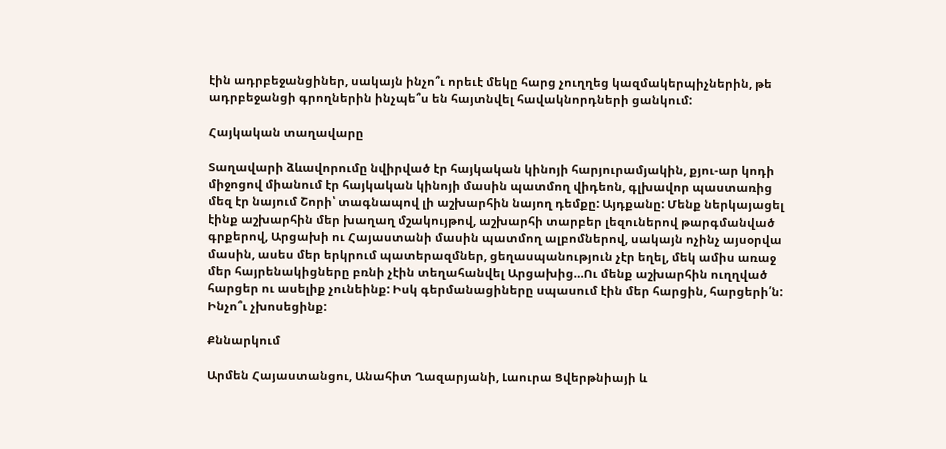էին ադրբեջանցիներ, սակայն ինչո՞ւ որեւէ մեկը հարց չուղղեց կազմակերպիչներին, թե  ադրբեջանցի գրողներին ինչպե՞ս են հայտնվել հավակնորդների ցանկում:

Հայկական տաղավարը

Տաղավարի ձևավորումը նվիրված էր հայկական կինոյի հարյուրամյակին, քյու-ար կոդի միջոցով միանում էր հայկական կինոյի մասին պատմող վիդեոն, գլխավոր պաստառից մեզ էր նայում Շորի՝ տագնապով լի աշխարհին նայող դեմքը: Այդքանը: Մենք ներկայացել էինք աշխարհին մեր խաղաղ մշակույթով, աշխարհի տարբեր լեզուներով թարգմանված գրքերով, Արցախի ու Հայաստանի մասին պատմող ալբոմներով, սակայն ոչինչ այսօրվա մասին, ասես մեր երկրում պատերազմներ, ցեղասպանություն չէր եղել, մեկ ամիս առաջ մեր հայրենակիցները բռնի չէին տեղահանվել Արցախից…Ու մենք աշխարհին ուղղված հարցեր ու ասելիք չունեինք: Իսկ գերմանացիները սպասում էին մեր հարցին, հարցերի՛ն: Ինչո՞ւ չխոսեցինք:

Քննարկում

Արմեն Հայաստանցու, Անահիտ Ղազարյանի, Լաուրա Ցվերթնիայի և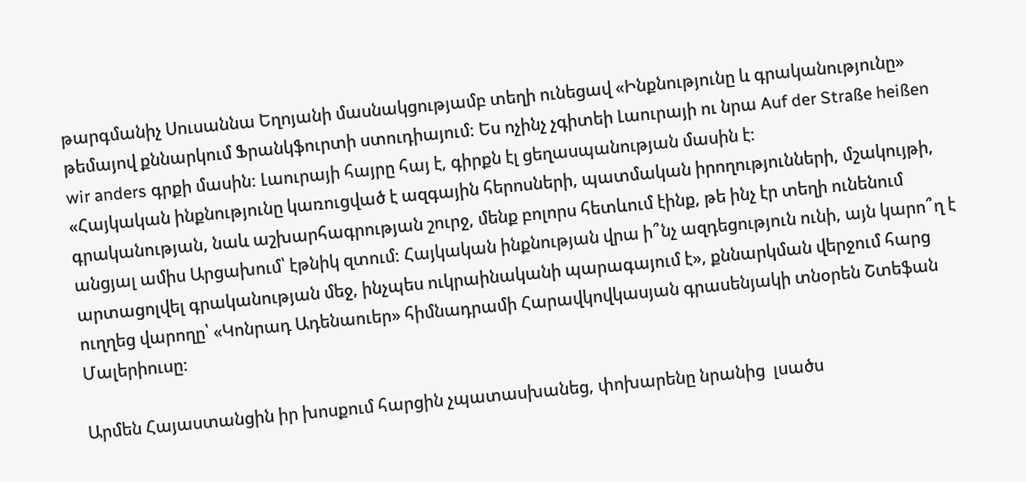թարգմանիչ Սուսաննա Եղոյանի մասնակցությամբ տեղի ունեցավ «Ինքնությունը և գրականությունը» թեմայով քննարկում Ֆրանկֆուրտի ստուդիայում: Ես ոչինչ չգիտեի Լաուրայի ու նրա Auf der Straße heißen wir anders գրքի մասին: Լաուրայի հայրը հայ է, գիրքն էլ ցեղասպանության մասին է:
«Հայկական ինքնությունը կառուցված է ազգային հերոսների, պատմական իրողությունների, մշակույթի, գրականության, նաև աշխարհագրության շուրջ, մենք բոլորս հետևում էինք, թե ինչ էր տեղի ունենում անցյալ ամիս Արցախում՝ էթնիկ զտում: Հայկական ինքնության վրա ի՞նչ ազդեցություն ունի, այն կարո՞ղ է արտացոլվել գրականության մեջ, ինչպես ուկրաինականի պարագայում է», քննարկման վերջում հարց ուղղեց վարողը՝ «Կոնրադ Ադենաուեր» հիմնադրամի Հարավկովկասյան գրասենյակի տնօրեն Շտեֆան Մալերիուսը:

Արմեն Հայաստանցին իր խոսքում հարցին չպատասխանեց, փոխարենը նրանից  լսածս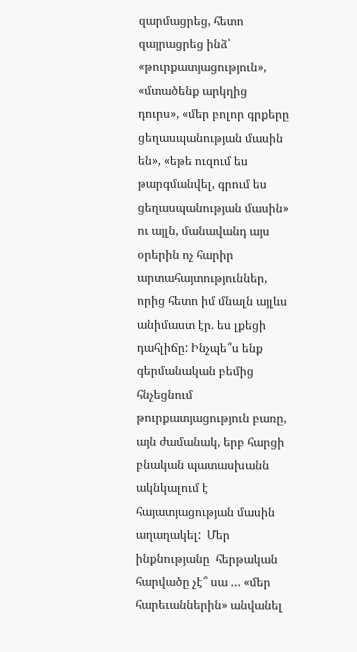զարմացրեց, հետո զայրացրեց ինձ՝ «թուրքատյացություն», «մտածենք արկղից դուրս», «մեր բոլոր գրքերը ցեղասպանության մասին են», «եթե ուզում ես թարգմանվել, գրում ես ցեղասպանության մասին» ու այլն, մանավանդ այս օրերին ոչ հարիր արտահայտություններ, որից հետո իմ մնալն այլևս անիմաստ էր. ես լքեցի դահլիճը: Ինչպե՞ս ենք  գերմանական բեմից հնչեցնում թուրքատյացություն բառը, այն ժամանակ, երբ հարցի բնական պատասխանն ակնկալում է հայատյացության մասին աղաղակել:  Մեր ինքնությանը  հերթական հարվածը չէ՞ սա … «մեր հարեւաններին» անվանել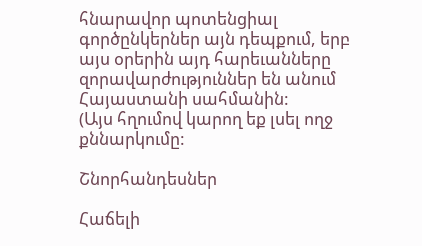հնարավոր պոտենցիալ գործընկերներ այն դեպքում, երբ այս օրերին այդ հարեւանները զորավարժություններ են անում Հայաստանի սահմանին:
(Այս հղումով կարող եք լսել ողջ քննարկումը:

Շնորհանդեսներ

Հաճելի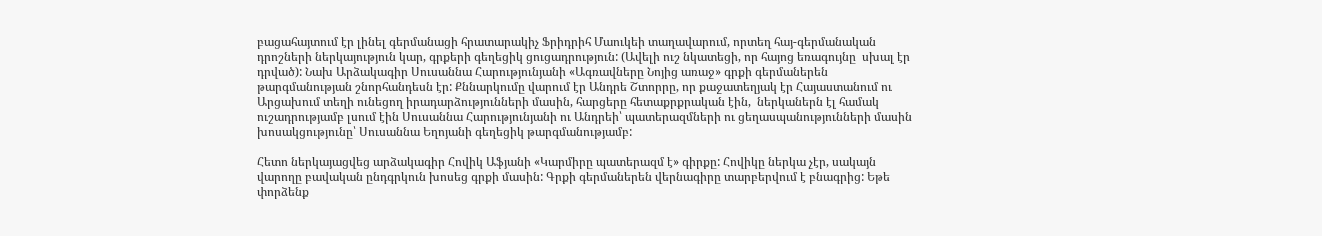բացահայտում էր լինել գերմանացի հրատարակիչ Ֆրիդրիհ Մաուկեի տաղավարում, որտեղ հայ-գերմանական դրոշների ներկայություն կար, գրքերի գեղեցիկ ցուցադրություն: (Ավելի ուշ նկատեցի, որ հայոց եռագույնը  սխալ էր դրված): Նախ Արձակագիր Սուսաննա Հարությունյանի «Ագռավները Նոյից առաջ» գրքի գերմաներեն թարգմանության շնորհանդեսն էր: Քննարկումը վարում էր Անդրե Շտորրը, որ քաջատեղյակ էր Հայաստանում ու Արցախում տեղի ունեցող իրադարձությունների մասին, հարցերը հետաքրքրական էին,  ներկաներն էլ համակ ուշադրությամբ լսում էին Սուսաննա Հարությունյանի ու Անդրեի՝ պատերազմների ու ցեղասպանությունների մասին խոսակցությունը՝ Սուսաննա Եղոյանի գեղեցիկ թարգմանությամբ:

Հետո ներկայացվեց արձակագիր Հովիկ Աֆյանի «Կարմիրը պատերազմ է» գիրքը: Հովիկը ներկա չէր, սակայն վարողը բավական ընդգրկուն խոսեց գրքի մասին: Գրքի գերմաներեն վերնագիրը տարբերվում է բնագրից: Եթե փորձենք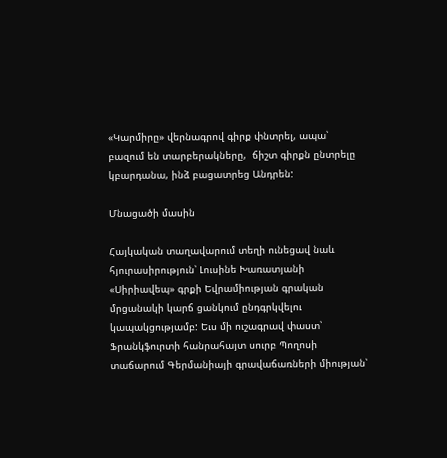«Կարմիրը» վերնագրով գիրք փնտրել, ապա՝ բազում են տարբերակները,  ճիշտ գիրքն ընտրելը կբարդանա, ինձ բացատրեց Անդրեն:

Մնացածի մասին

Հայկական տաղավարում տեղի ունեցավ նաև հյուրասիրություն՝ Լուսինե Խառատյանի «Սիրիավեպ» գրքի Եվրամիության գրական մրցանակի կարճ ցանկում ընդգրկվելու կապակցությամբ: Եւս մի ուշագրավ փաստ՝ Ֆրանկֆուրտի հանրահայտ սուրբ Պողոսի տաճարում Գերմանիայի գրավաճառների միության՝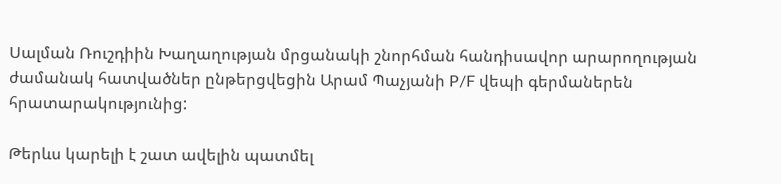Սալման Ռուշդիին Խաղաղության մրցանակի շնորհման հանդիսավոր արարողության ժամանակ հատվածներ ընթերցվեցին Արամ Պաչյանի P/F վեպի գերմաներեն հրատարակությունից:

Թերևս կարելի է շատ ավելին պատմել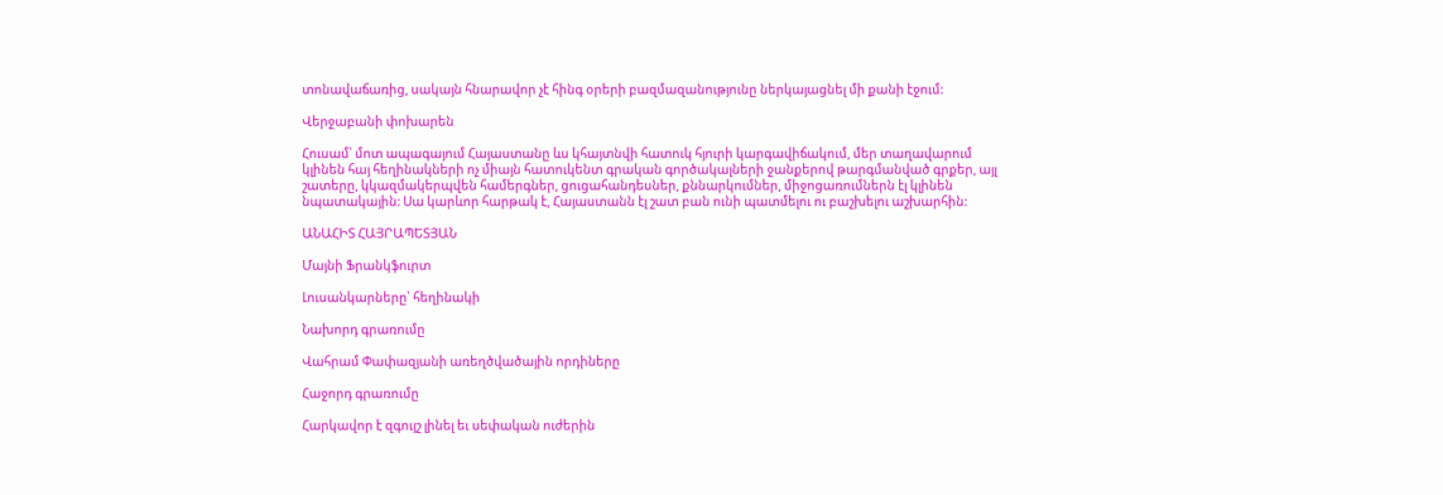տոնավաճառից, սակայն հնարավոր չէ հինգ օրերի բազմազանությունը ներկայացնել մի քանի էջում:

Վերջաբանի փոխարեն

Հուսամ՝ մոտ ապագայում Հայաստանը ևս կհայտնվի հատուկ հյուրի կարգավիճակում, մեր տաղավարում կլինեն հայ հեղինակների ոչ միայն հատուկենտ գրական գործակալների ջանքերով թարգմանված գրքեր, այլ շատերը, կկազմակերպվեն համերգներ, ցուցահանդեսներ, քննարկումներ, միջոցառումներն էլ կլինեն նպատակային: Սա կարևոր հարթակ է, Հայաստանն էլ շատ բան ունի պատմելու ու բաշխելու աշխարհին:

ԱՆԱՀԻՏ ՀԱՅՐԱՊԵՏՅԱՆ

Մայնի Ֆրանկֆուրտ

Լուսանկարները՝ հեղինակի

Նախորդ գրառումը

Վահրամ Փափազյանի առեղծվածային որդիները

Հաջորդ գրառումը

Հարկավոր է զգույշ լինել եւ սեփական ուժերին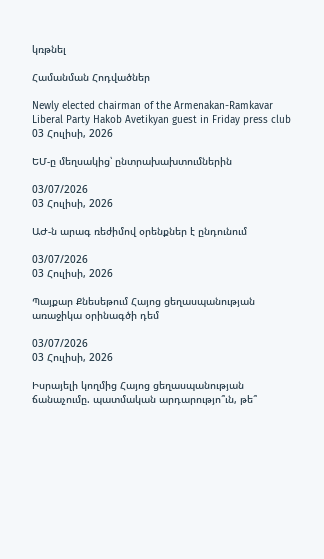կռթնել

Համանման Հոդվածներ

Newly elected chairman of the Armenakan-Ramkavar Liberal Party Hakob Avetikyan guest in Friday press club
03 Հուլիսի, 2026

ԵՄ-ը մեղսակից՝ ընտրախախտումներին

03/07/2026
03 Հուլիսի, 2026

ԱԺ-ն արագ ռեժիմով օրենքներ է ընդունում

03/07/2026
03 Հուլիսի, 2026

Պայքար Քնեսեթում Հայոց ցեղասպանության առաջիկա օրինագծի դեմ

03/07/2026
03 Հուլիսի, 2026

Իսրայելի կողմից Հայոց ցեղասպանության ճանաչումը. պատմական արդարությո՞ւն, թե՞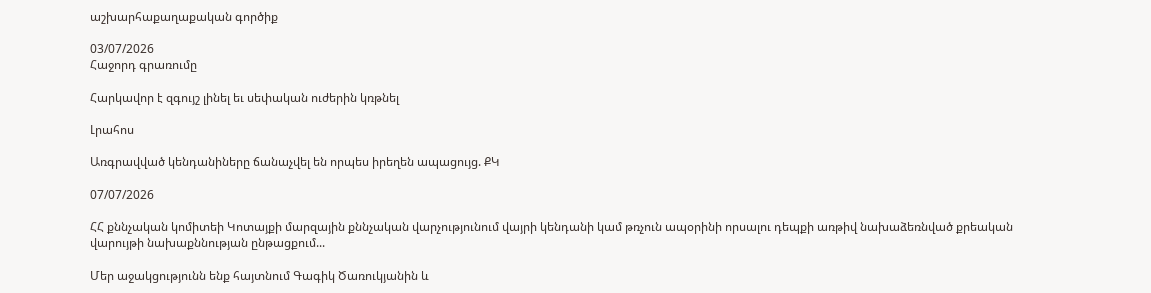աշխարհաքաղաքական գործիք

03/07/2026
Հաջորդ գրառումը

Հարկավոր է զգույշ լինել եւ սեփական ուժերին կռթնել

Լրահոս

Առգրավված կենդանիները ճանաչվել են որպես իրեղեն ապացույց. ՔԿ

07/07/2026

ՀՀ քննչական կոմիտեի Կոտայքի մարզային քննչական վարչությունում վայրի կենդանի կամ թռչուն ապօրինի որսալու դեպքի առթիվ նախաձեռնված քրեական վարույթի նախաքննության ընթացքում...

Մեր աջակցությունն ենք հայտնում Գագիկ Ծառուկյանին և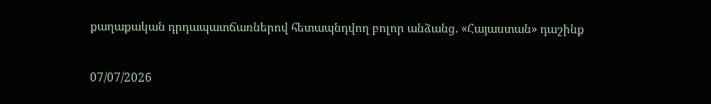քաղաքական դրդապատճառներով հետապնդվող բոլոր անձանց. «Հայաստան» դաշինք

07/07/2026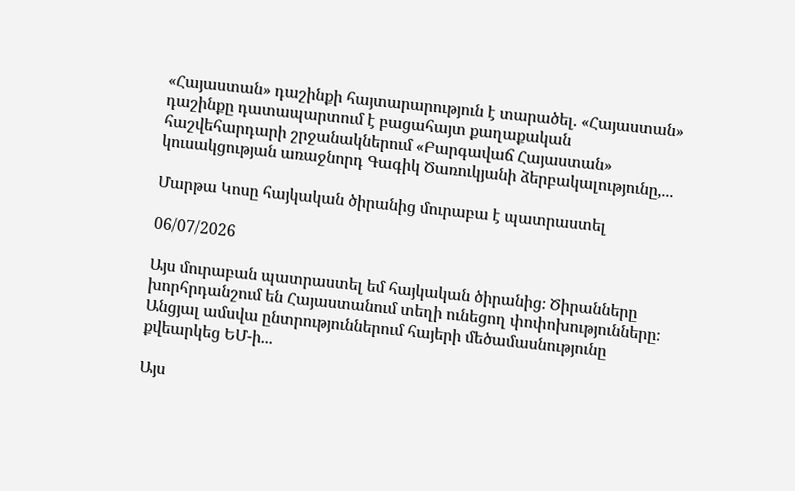«Հայաստան» դաշինքի հայտարարություն է տարածել. «Հայաստան» դաշինքը դատապարտում է բացահայտ քաղաքական հաշվեհարդարի շրջանակներում «Բարգավաճ Հայաստան» կուսակցության առաջնորդ Գագիկ Ծառուկյանի ձերբակալությունը,...

Մարթա Կոսը հայկական ծիրանից մուրաբա է պատրաստել

06/07/2026

Այս մուրաբան պատրաստել եմ հայկական ծիրանից։ Ծիրանները խորհրդանշում են Հայաստանում տեղի ունեցող փոփոխությունները։ Անցյալ ամսվա ընտրություններում հայերի մեծամասնությունը քվեարկեց ԵՄ-ի...

Այս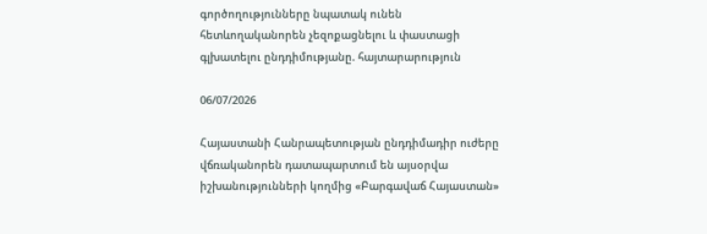գործողությունները նպատակ ունեն հետևողականորեն չեզոքացնելու և փաստացի գլխատելու ընդդիմությանը. հայտարարություն

06/07/2026

Հայաստանի Հանրապետության ընդդիմադիր ուժերը վճռականորեն դատապարտում են այսօրվա իշխանությունների կողմից «Բարգավաճ Հայաստան»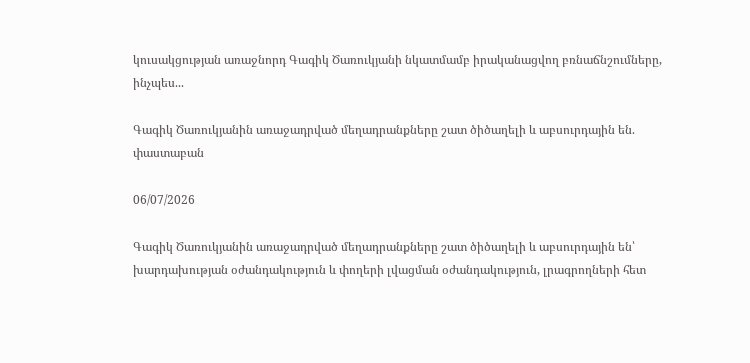կուսակցության առաջնորդ Գագիկ Ծառուկյանի նկատմամբ իրականացվող բռնաճնշումները, ինչպես...

Գագիկ Ծառուկյանին առաջադրված մեղադրանքները շատ ծիծաղելի և աբսուրդային են. փաստաբան

06/07/2026

Գագիկ Ծառուկյանին առաջադրված մեղադրանքները շատ ծիծաղելի և աբսուրդային են՝ խարդախության օժանդակություն և փողերի լվացման օժանդակություն, լրագրողների հետ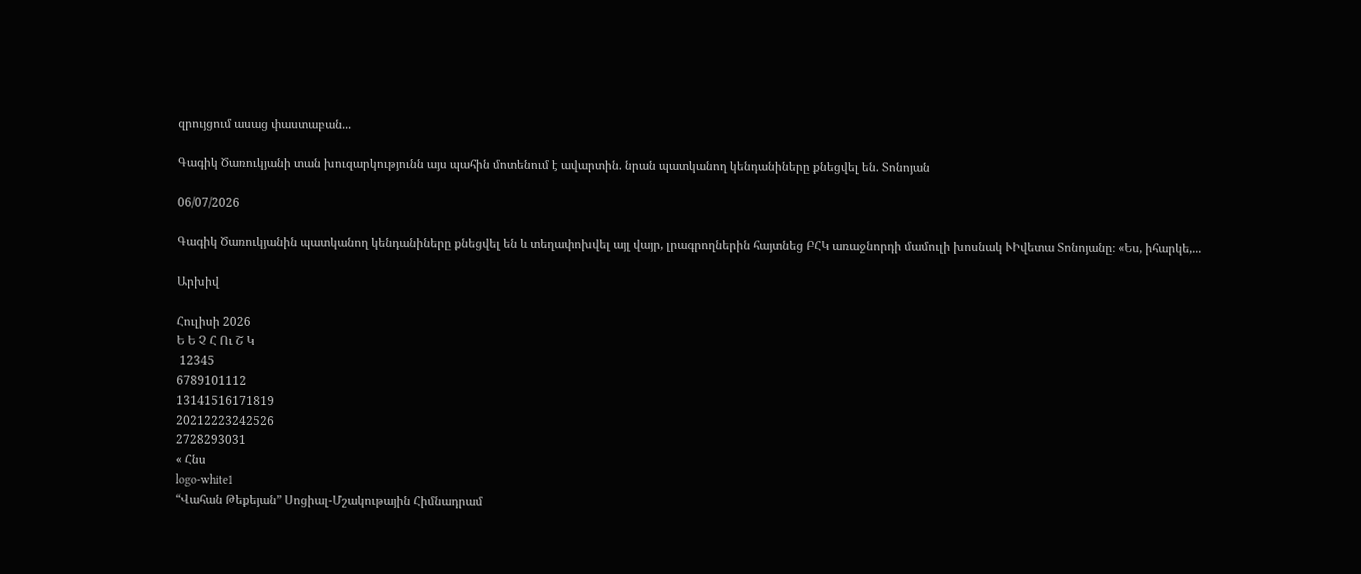զրույցում ասաց փաստաբան...

Գագիկ Ծառուկյանի տան խուզարկությունն այս պահին մոտենում է ավարտին. նրան պատկանող կենդանիները քնեցվել են. Տոնոյան

06/07/2026

Գագիկ Ծառուկյանին պատկանող կենդանիները քնեցվել են և տեղափոխվել այլ վայր, լրագրողներին հայտնեց ԲՀԿ առաջնորդի մամուլի խոսնակ ՒԻվետա Տոնոյանը։ «Ես, իհարկե,...

Արխիվ

Հուլիսի 2026
Ե Ե Չ Հ Ու Շ Կ
 12345
6789101112
13141516171819
20212223242526
2728293031
« Հնս
logo-white1
“Վահան Թեքեյան” Սոցիալ-Մշակութային Հիմնադրամ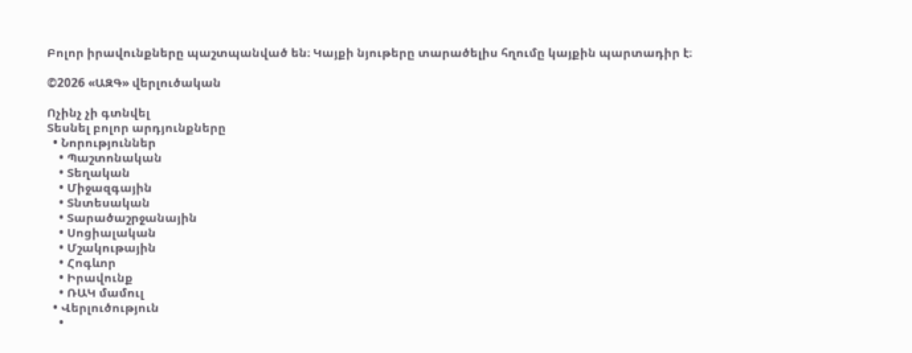Բոլոր իրավունքները պաշտպանված են։ Կայքի նյութերը տարածելիս հղումը կայքին պարտադիր է։

©2026 «ԱԶԳ» վերլուծական

Ոչինչ չի գտնվել
Տեսնել բոլոր արդյունքները
  • Նորություններ
    • Պաշտոնական
    • Տեղական
    • Միջազգային
    • Տնտեսական
    • Տարածաշրջանային
    • Սոցիալական
    • Մշակութային
    • Հոգևոր
    • Իրավունք
    • ՌԱԿ մամուլ
  • Վերլուծություն
    •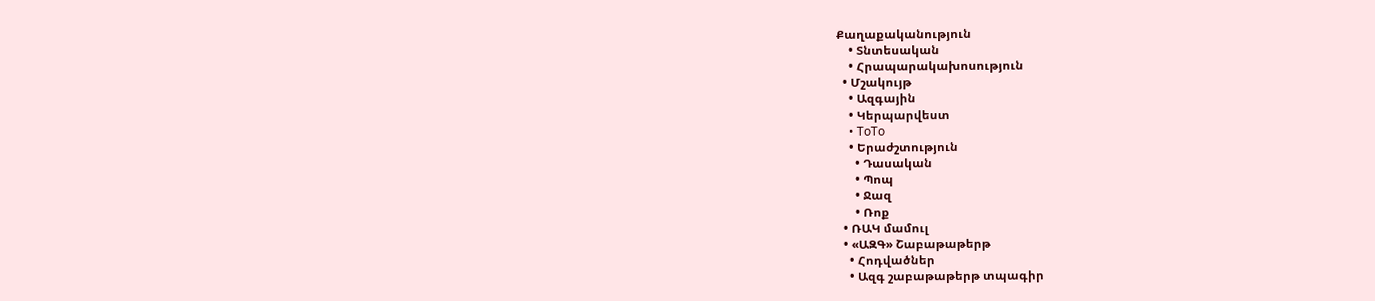Քաղաքականություն
    • Տնտեսական
    • Հրապարակախոսություն
  • Մշակույթ
    • Ազգային
    • Կերպարվեստ
    • ToTo
    • Երաժշտություն
      • Դասական
      • Պոպ
      • Ջազ
      • Ռոք
  • ՌԱԿ մամուլ
  • «ԱԶԳ» Շաբաթաթերթ
    • Հոդվածներ
    • Ազգ շաբաթաթերթ տպագիր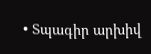• Տպագիր արխիվ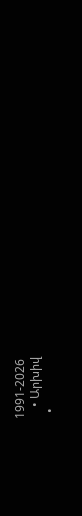1991-2026
    • Արխիվ
  •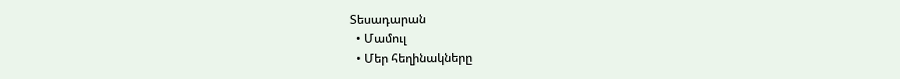Տեսադարան
  • Մամուլ
  • Մեր հեղինակները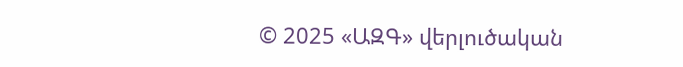© 2025 «ԱԶԳ» վերլուծական